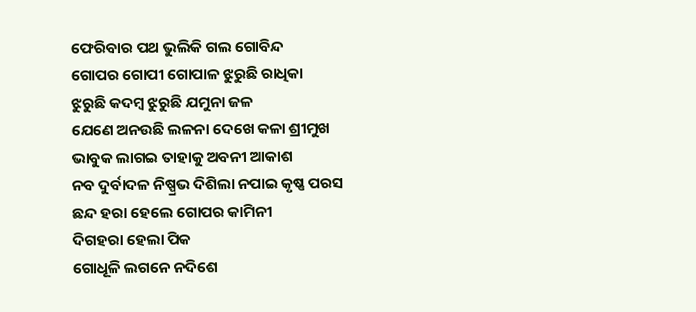ଫେରିବାର ପଥ ଭୁଲିକି ଗଲ ଗୋବିନ୍ଦ
ଗୋପର ଗୋପୀ ଗୋପାଳ ଝୁରୁଛି ରାଧିକା
ଝୁରୁଛି କଦମ୍ବ ଝୁରୁଛି ଯମୁନା ଜଳ
ଯେଣେ ଅନଉଛି ଲଳନା ଦେଖେ କଳା ଶ୍ରୀମୁଖ
ଭାବୁକ ଲାଗଇ ତାହାକୁ ଅବନୀ ଆକାଶ
ନବ ଦୁର୍ବାଦଳ ନିଷ୍ପ୍ରଭ ଦିଶିଲା ନପାଇ କୃଷ୍ଣ ପରସ
ଛନ୍ଦ ହରା ହେଲେ ଗୋପର କାମିନୀ
ଦିଗହରା ହେଲା ପିକ
ଗୋଧୂଳି ଲଗନେ ନଦିଶେ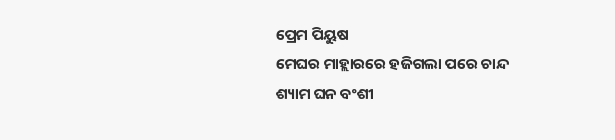ପ୍ରେମ ପିୟୁଷ
ମେଘର ମାହ୍ଲାରରେ ହଜିଗଲା ପରେ ଚାନ୍ଦ
ଶ୍ୟାମ ଘନ ବଂଶୀ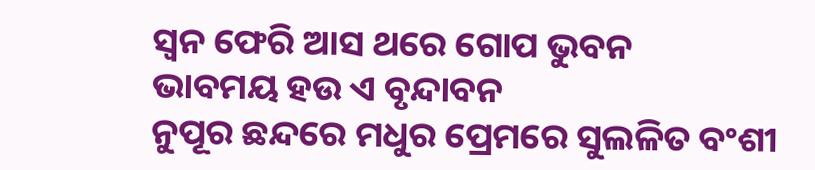ସ୍ଵନ ଫେରି ଆସ ଥରେ ଗୋପ ଭୁବନ
ଭାବମୟ ହଉ ଏ ବୃନ୍ଦାବନ
ନୁପୂର ଛନ୍ଦରେ ମଧୁର ପ୍ରେମରେ ସୁଲଳିତ ବଂଶୀ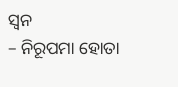ସ୍ଵନ
– ନିରୂପମା ହୋତା